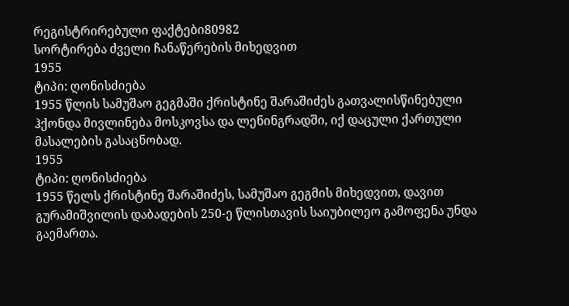რეგისტრირებული ფაქტები80982
სორტირება ძველი ჩანაწერების მიხედვით
1955
ტიპი: ღონისძიება
1955 წლის სამუშაო გეგმაში ქრისტინე შარაშიძეს გათვალისწინებული ჰქონდა მივლინება მოსკოვსა და ლენინგრადში, იქ დაცული ქართული მასალების გასაცნობად.
1955
ტიპი: ღონისძიება
1955 წელს ქრისტინე შარაშიძეს, სამუშაო გეგმის მიხედვით, დავით გურამიშვილის დაბადების 250-ე წლისთავის საიუბილეო გამოფენა უნდა გაემართა.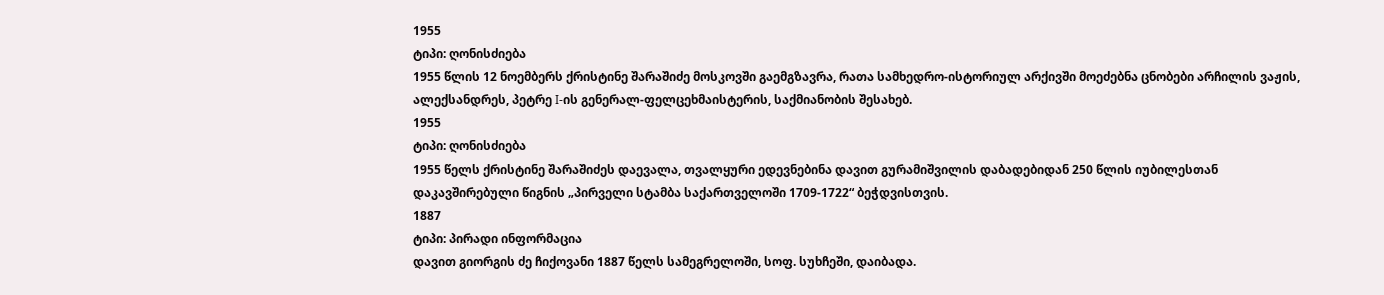1955
ტიპი: ღონისძიება
1955 წლის 12 ნოემბერს ქრისტინე შარაშიძე მოსკოვში გაემგზავრა, რათა სამხედრო-ისტორიულ არქივში მოეძებნა ცნობები არჩილის ვაჟის, ალექსანდრეს, პეტრე I-ის გენერალ-ფელცეხმაისტერის, საქმიანობის შესახებ.
1955
ტიპი: ღონისძიება
1955 წელს ქრისტინე შარაშიძეს დაევალა, თვალყური ედევნებინა დავით გურამიშვილის დაბადებიდან 250 წლის იუბილესთან დაკავშირებული წიგნის „პირველი სტამბა საქართველოში 1709-1722“ ბეჭდვისთვის.
1887
ტიპი: პირადი ინფორმაცია
დავით გიორგის ძე ჩიქოვანი 1887 წელს სამეგრელოში, სოფ. სუხჩეში, დაიბადა.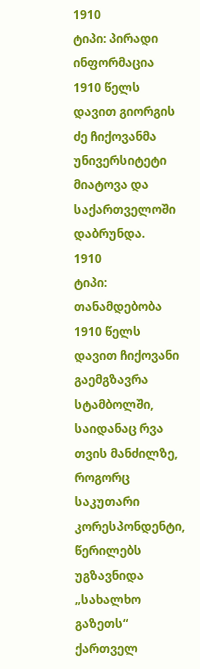1910
ტიპი: პირადი ინფორმაცია
1910 წელს დავით გიორგის ძე ჩიქოვანმა უნივერსიტეტი მიატოვა და საქართველოში დაბრუნდა.
1910
ტიპი: თანამდებობა
1910 წელს დავით ჩიქოვანი გაემგზავრა სტამბოლში, საიდანაც რვა თვის მანძილზე, როგორც საკუთარი კორესპონდენტი, წერილებს უგზავნიდა „სახალხო გაზეთს“ ქართველ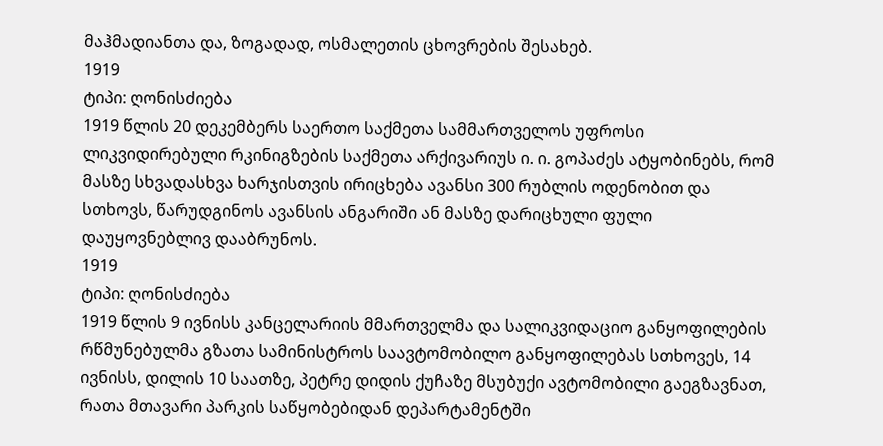მაჰმადიანთა და, ზოგადად, ოსმალეთის ცხოვრების შესახებ.
1919
ტიპი: ღონისძიება
1919 წლის 20 დეკემბერს საერთო საქმეთა სამმართველოს უფროსი ლიკვიდირებული რკინიგზების საქმეთა არქივარიუს ი. ი. გოპაძეს ატყობინებს, რომ მასზე სხვადასხვა ხარჯისთვის ირიცხება ავანსი 300 რუბლის ოდენობით და სთხოვს, წარუდგინოს ავანსის ანგარიში ან მასზე დარიცხული ფული დაუყოვნებლივ დააბრუნოს.
1919
ტიპი: ღონისძიება
1919 წლის 9 ივნისს კანცელარიის მმართველმა და სალიკვიდაციო განყოფილების რწმუნებულმა გზათა სამინისტროს საავტომობილო განყოფილებას სთხოვეს, 14 ივნისს, დილის 10 საათზე, პეტრე დიდის ქუჩაზე მსუბუქი ავტომობილი გაეგზავნათ, რათა მთავარი პარკის საწყობებიდან დეპარტამენტში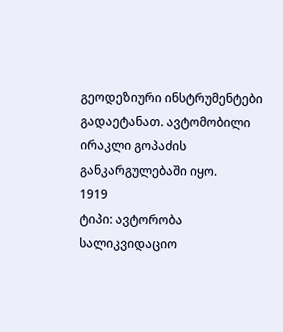გეოდეზიური ინსტრუმენტები გადაეტანათ. ავტომობილი ირაკლი გოპაძის განკარგულებაში იყო.
1919
ტიპი: ავტორობა
სალიკვიდაციო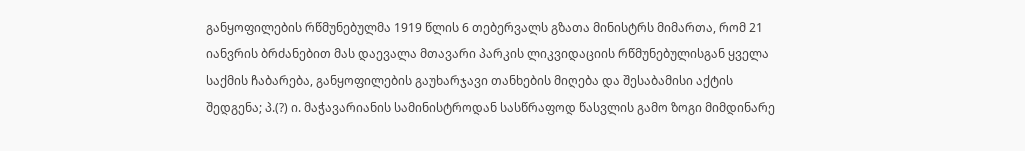განყოფილების რწმუნებულმა 1919 წლის 6 თებერვალს გზათა მინისტრს მიმართა, რომ 21 იანვრის ბრძანებით მას დაევალა მთავარი პარკის ლიკვიდაციის რწმუნებულისგან ყველა საქმის ჩაბარება, განყოფილების გაუხარჯავი თანხების მიღება და შესაბამისი აქტის შედგენა; პ.(?) ი. მაჭავარიანის სამინისტროდან სასწრაფოდ წასვლის გამო ზოგი მიმდინარე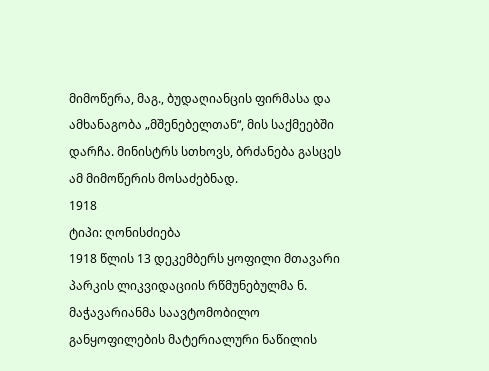მიმოწერა, მაგ., ბუდაღიანცის ფირმასა და ამხანაგობა „მშენებელთან“, მის საქმეებში დარჩა. მინისტრს სთხოვს, ბრძანება გასცეს ამ მიმოწერის მოსაძებნად.
1918
ტიპი: ღონისძიება
1918 წლის 13 დეკემბერს ყოფილი მთავარი პარკის ლიკვიდაციის რწმუნებულმა ნ. მაჭავარიანმა საავტომობილო განყოფილების მატერიალური ნაწილის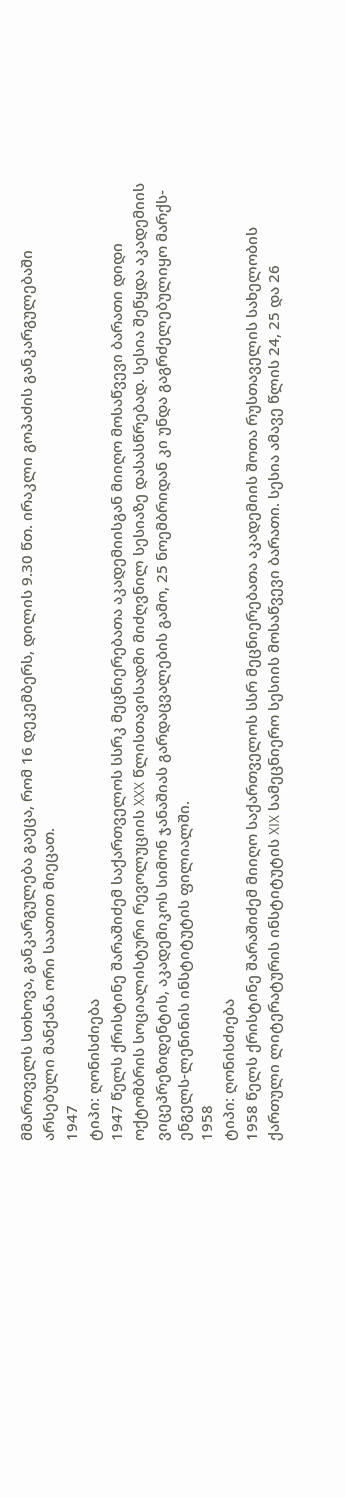მმართველს სთხოვა, განკარგულება გაეცა, რომ 16 დეკემბერს, დილის 9.30 წთ. ირაკლი გოპაძის განკარგულებაში არსებული მანქანა ორი საათით მიეცათ.
1947
ტიპი: ღონისძიება
1947 წელს ქრისტინე შარაშიძემ საქართველოს სსრკ მეცნიერებათა აკადემიისგან მიიღო მოსაწვევი ბარათი დიდი ოქტომბრის სოციალისტური რევოლუციის XXX წლისთავისადმი მიძღვნილ სესიაზე დასასწრებად. სესია შეწყდა აკადემიის ვიცეპრეზიდენტის, აკადემიკოს სიმონ ჯანაშიას გარდაცვალების გამო, 25 ნოემბრიდან კი უნდა გაგრძელებულიყო მარქს-ენგელს-ლენინის ინსტიტუტის ფილიალში.
1958
ტიპი: ღონისძიება
1958 წელს ქრისტინე შარაშიძემ მიიღო საქართველოს სსრ მეცნიერებათა აკადემიის შოთა რუსთაველის სახელობის ქართული ლიტერატურის ინსტიტუტის XIX სამეცნიერო სესიის მოსაწვევი ბარათი. სესია ამავე წლის 24, 25 და 26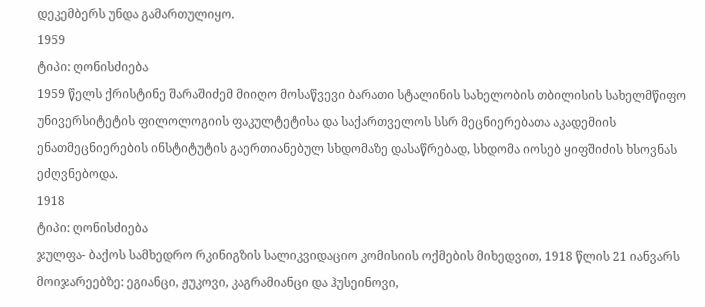დეკემბერს უნდა გამართულიყო.
1959
ტიპი: ღონისძიება
1959 წელს ქრისტინე შარაშიძემ მიიღო მოსაწვევი ბარათი სტალინის სახელობის თბილისის სახელმწიფო უნივერსიტეტის ფილოლოგიის ფაკულტეტისა და საქართველოს სსრ მეცნიერებათა აკადემიის ენათმეცნიერების ინსტიტუტის გაერთიანებულ სხდომაზე დასაწრებად, სხდომა იოსებ ყიფშიძის ხსოვნას ეძღვნებოდა.
1918
ტიპი: ღონისძიება
ჯულფა- ბაქოს სამხედრო რკინიგზის სალიკვიდაციო კომისიის ოქმების მიხედვით, 1918 წლის 21 იანვარს მოიჯარეებზე: ეგიანცი, ჟუკოვი, კაგრამიანცი და ჰუსეინოვი,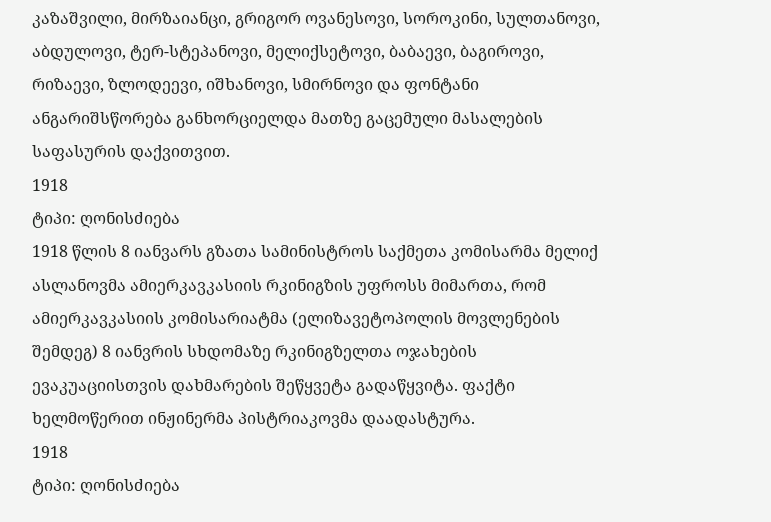კაზაშვილი, მირზაიანცი, გრიგორ ოვანესოვი, სოროკინი, სულთანოვი, აბდულოვი, ტერ-სტეპანოვი, მელიქსეტოვი, ბაბაევი, ბაგიროვი, რიზაევი, ზლოდეევი, იშხანოვი, სმირნოვი და ფონტანი ანგარიშსწორება განხორციელდა მათზე გაცემული მასალების საფასურის დაქვითვით.
1918
ტიპი: ღონისძიება
1918 წლის 8 იანვარს გზათა სამინისტროს საქმეთა კომისარმა მელიქ ასლანოვმა ამიერკავკასიის რკინიგზის უფროსს მიმართა, რომ ამიერკავკასიის კომისარიატმა (ელიზავეტოპოლის მოვლენების შემდეგ) 8 იანვრის სხდომაზე რკინიგზელთა ოჯახების ევაკუაციისთვის დახმარების შეწყვეტა გადაწყვიტა. ფაქტი ხელმოწერით ინჟინერმა პისტრიაკოვმა დაადასტურა.
1918
ტიპი: ღონისძიება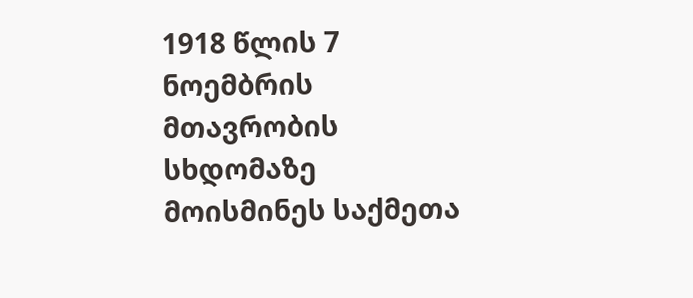1918 წლის 7 ნოემბრის მთავრობის სხდომაზე მოისმინეს საქმეთა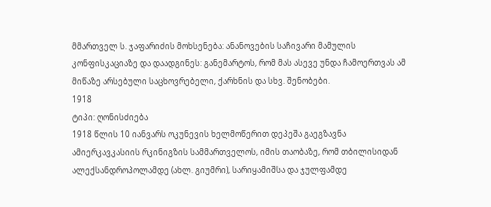მმართველ ს. ჯაფარიძის მოხსენება: ანანოვების საჩივარი მამულის კონფისკაციაზე და დაადგინეს: განემარტოს, რომ მას ასევე უნდა ჩამოერთვას ამ მიწაზე არსებული საცხოვრებელი, ქარხნის და სხვ. შენობები.
1918
ტიპი: ღონისძიება
1918 წლის 10 იანვარს ოკუნევის ხელმოწერით დეპეშა გაეგზავნა ამიერკავკასიის რკინიგზის სამმართველოს, იმის თაობაზე, რომ თბილისიდან ალექსანდროპოლამდე (ახლ. გიუმრი), სარიყამიშსა და ჯულფამდე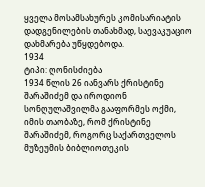ყველა მოსამსახურეს კომისარიატის დადგენილების თანახმად, საევაკუაციო დახმარება უწყდებოდა.
1934
ტიპი: ღონისძიება
1934 წლის 26 იანვარს ქრისტინე შარაშიძემ და იროდიონ სონღულაშვილმა გააფორმეს ოქმი, იმის თაობაზე, რომ ქრისტინე შარაშიძემ, როგორც საქართველოს მუზეუმის ბიბლიოთეკის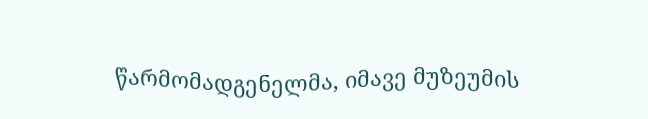წარმომადგენელმა, იმავე მუზეუმის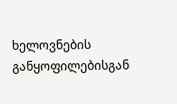ხელოვნების განყოფილებისგან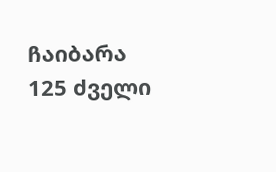ჩაიბარა 125 ძველი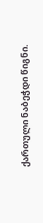ქართული ნაბეჭდი წიგნი.